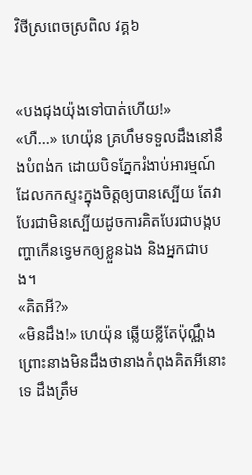វិថីស្រពេចស្រពិល វគ្គ៦


«បងជុងយ៉ុងទៅបាត់ហើយ!»
«ហឺ...» ហេយ៉ុន គ្រហឹមទទួលដឹងនៅនឹងបំពង់ក ដោយបិទភ្នែករំងាប់អារម្មណ៍ដែលកកស្ទះក្នុងចិត្តឲ្យបានស្បើយ តែវាបែរជាមិនស្បើយដូចការគិតបែរជាបង្កបញ្ហាកើនទ្វេមកឲ្យខ្លួនឯង និងអ្នកជាបង។
«គិតអី?»
«មិនដឹង!» ហេយ៉ុន ឆ្លើយខ្លីតែប៉ុណ្ណឹងព្រោះនាងមិនដឹងថានាងកំពុងគិតអីនោះទេ ដឹងត្រឹម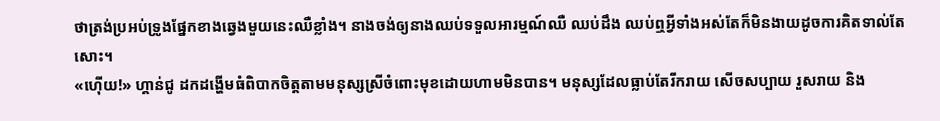ថាត្រង់ប្រអប់ទ្រូងផ្នែកខាងឆ្វេងមួយនេះឈឺខ្លាំង។ នាងចង់ឲ្យនាងឈប់ទទួលអារម្មណ៍ឈឺ ឈប់ដឹង ឈប់ឮអ្វីទាំងអស់តែក៏មិនងាយដូចការគិតទាល់តែសោះ។
«ហ៊ើយ!» ហ្គាន់ជូ ដកដង្ហើមធំពិបាកចិត្តតាមមនុស្សស្រីចំពោះមុខដោយហាមមិនបាន។ មនុស្សដែលធ្លាប់តែរីករាយ សើចសប្បាយ រួសរាយ និង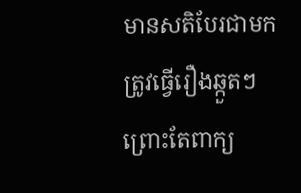មានសតិបែរជាមកត្រូវធ្វើរឿងឆ្កួតៗព្រោះតែពាក្យ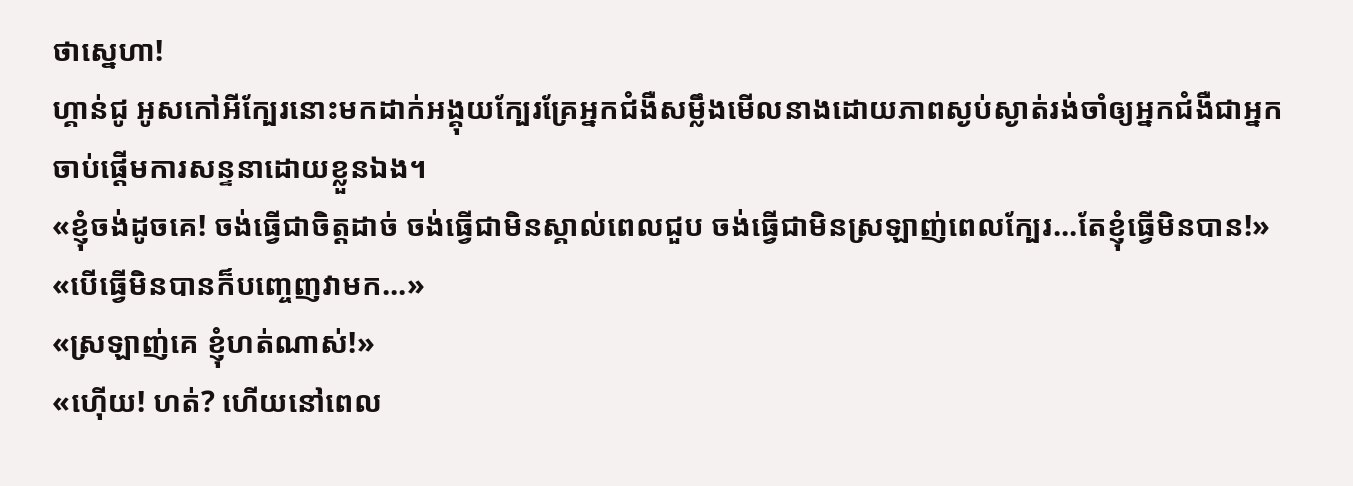ថាស្នេហា!
ហ្គាន់ជូ អូសកៅអីក្បែរនោះមកដាក់អង្គុយក្បែរគ្រែអ្នកជំងឺសម្លឹងមើលនាងដោយភាពស្ងប់ស្ងាត់រង់ចាំឲ្យអ្នកជំងឺជាអ្នកចាប់ផ្តើមការសន្ទនាដោយខ្លួនឯង។
«ខ្ញុំចង់ដូចគេ! ចង់ធ្វើជាចិត្តដាច់ ចង់ធ្វើជាមិនស្គាល់ពេលជួប ចង់ធ្វើជាមិនស្រឡាញ់ពេលក្បែរ...តែខ្ញុំធ្វើមិនបាន!»
«បើធ្វើមិនបានក៏បញ្ចេញវាមក...»
«ស្រឡាញ់គេ ខ្ញុំហត់ណាស់!»
«ហ៊ើយ! ហត់? ហើយនៅពេល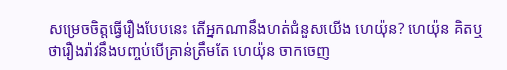សម្រេចចិត្តធ្វើរឿងបែបនេះ តើអ្នកណានឹងហត់ជំនួសយើង ហេយ៉ុន? ហេយ៉ុន គិតឬថារឿងរ៉ាវនឹងបញ្ចប់បើគ្រាន់ត្រឹមតែ ហេយ៉ុន ចាកចេញ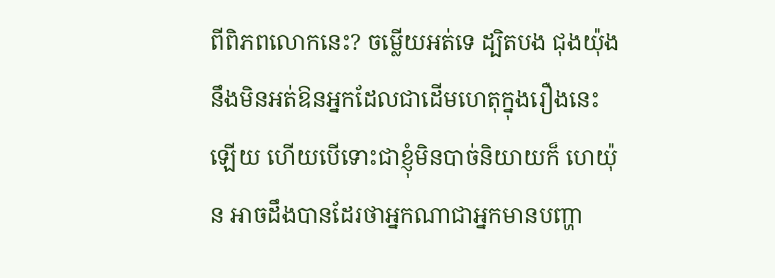ពីពិភពលោកនេះ? ចម្លើយអត់ទេ ដ្បិតបង ជុងយ៉ុង នឹងមិនអត់ឱនអ្នកដែលជាដើមហេតុក្នុងរឿងនេះឡើយ ហើយបើទោះជាខ្ញុំមិនបាច់និយាយក៏ ហេយ៉ុន អាចដឹងបានដែរថាអ្នកណាជាអ្នកមានបញ្ហា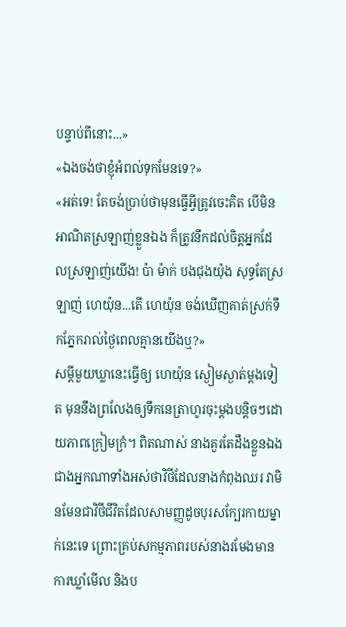បន្ទាប់ពីនោះ...»
«ឯងចង់ថាខ្ញុំអំពល់ទុកមែនទេ?»
«អត់ទេ! តែចង់ប្រាប់ថាមុនធ្វើអ្វីត្រូវចេះគិត បើមិនអាណិតស្រឡាញ់ខ្លួនឯង ក៏ត្រូវនឹកដល់ចិត្តអ្នកដែលស្រឡាញ់យើង! ប៉ា ម៉ាក់ បងជុងយ៉ុង សុទ្ធតែស្រឡាញ់ ហេយ៉ុន...តើ ហេយ៉ុន ចង់ឃើញគាត់ស្រក់ទឹកភ្នែករាល់ថ្ងៃពេលគ្មានយើងឬ?»
សម្តីមួយឃ្លានេះធ្វើឲ្យ ហេយ៉ុន ស្ងៀមស្ងាត់ម្តងទៀត មុននឹងព្រលែងឲ្យទឹកនេត្រាហូរចុះម្តងបន្តិចៗដោយភាពក្រៀមក្រំ។ ពិតណាស់ នាងគួរតែដឹងខ្លួនឯងជាងអ្នកណាទាំងអស់ថាវិថីដែលនាងកំពុងឈរ វាមិនមែនជាវិថីជីវិតដែលសាមញ្ញដូចបុរសក្បែរកាយម្នាក់នេះទេ ព្រោះគ្រប់សកម្មភាពរបស់នាងរមែងមានការឃ្លាំមើល និងប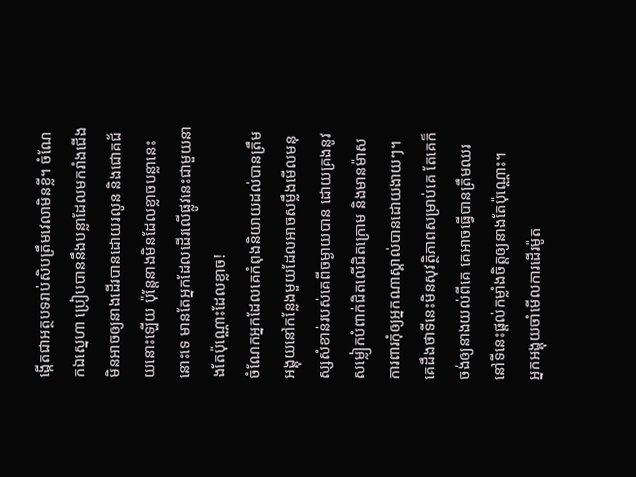ង្កើតជាអត្ថបទរាប់សិបត្រឹមវេលាមិនខ្លី។ ចំណែកឯស្នេហា ប្រៀបបាននឹងបន្លាដែលមករាំងជើងមិនអាចឲ្យនាងដើរបានដោយរលូន និងជោគជ័យនោះឡើយ ប៉ុន្តែនាងមិនដែលខ្លាចបន្លានេះនោះទេ មានតែអ្នកដែលដើរលើផ្លូវនេះជាមួយនាងតែប៉ុណ្ណោះដែលខ្លាច!
ចំណែកអ្នកដែលគេកំពុងនិយាយដល់បានត្រឹមអង្គុយនៅកន្លែងមួយដែលអាចសម្លឹងមើលមនុស្សសំខាន់របស់គេពីចម្ងាយបាន ដោយគ្រងនូវសម្លៀកបំពាក់ជិតលើជិតក្រោម និងមានម៉ាសការពារកុំឲ្យអ្នកណាស្គាល់បានដោយងាយៗ។ គេដឹងថាទីនេះមិនសុវត្ថិភាពសម្រាប់គេ តែគេក៏ចង់ឲ្យនាងយល់ពីគេ គេអាចធ្វើបានត្រឹមឈរនៅទីនេះផ្តល់កម្លាំងចិត្តឲ្យនាងតែប៉ុណ្ណោះ។
អ្នកអង្គុយចាំមើលការដើរម៉ូត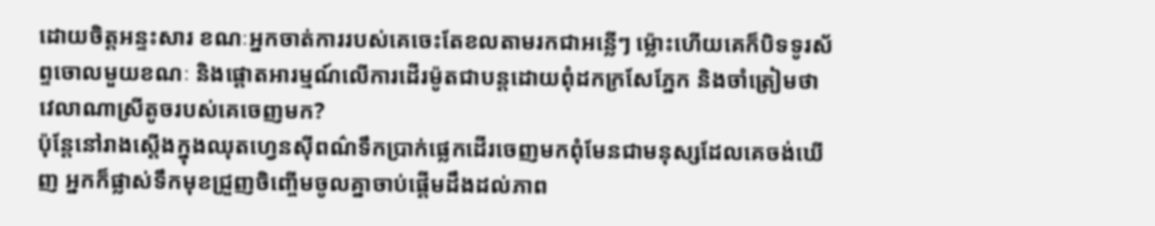ដោយចិត្តអន្ទះសារ ខណៈអ្នកចាត់ការរបស់គេចេះតែខលតាមរកជាអន្លើៗ ម្ល៉ោះហើយគេក៏បិទទូរស័ព្ទចោលមួយខណៈ និងផ្តោតអារម្មណ៍លើការដើរម៉ូតជាបន្តដោយពុំដកក្រសែភ្នែក និងចាំត្រៀមថាវេលាណាស្រីតូចរបស់គេចេញមក?
ប៉ុន្តែនៅរាងស្តើងក្នុងឈុតហ្វេនស៊ីពណ៌ទឹកប្រាក់ផ្លេកដើរចេញមកពុំមែនជាមនុស្សដែលគេចង់ឃើញ អ្នកក៏ផ្លាស់ទឹកមុខជ្រួញចិញ្ចើមចូលគ្នាចាប់ផ្តើមដឹងដល់ភាព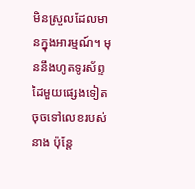មិនស្រួលដែលមានក្នុងអារម្មណ៍។ មុននឹងហូតទូរស័ព្ទដៃមួយផ្សេងទៀតចុចទៅលេខរបស់នាង ប៉ុន្តែ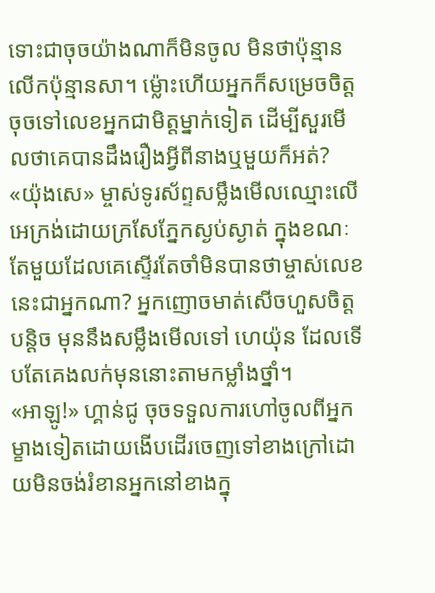ទោះជាចុចយ៉ាងណាក៏មិនចូល មិនថាប៉ុន្មានលើកប៉ុន្មានសា។ ម្ល៉ោះហើយអ្នកក៏សម្រេចចិត្តចុចទៅលេខអ្នកជាមិត្តម្នាក់ទៀត ដើម្បីសួរមើលថាគេបានដឹងរឿងអ្វីពីនាងឬមួយក៏អត់?
«យ៉ុងសេ» ម្ចាស់ទូរស័ព្ទសម្លឹងមើលឈ្មោះលើអេក្រង់ដោយក្រសែភ្នែកស្ងប់ស្ងាត់ ក្នុងខណៈតែមួយដែលគេស្ទើរតែចាំមិនបានថាម្ចាស់លេខនេះជាអ្នកណា? អ្នកញោចមាត់សើចហួសចិត្តបន្តិច មុននឹងសម្លឹងមើលទៅ ហេយ៉ុន ដែលទើបតែគេងលក់មុននោះតាមកម្លាំងថ្នាំ។
«អាឡូ!» ហ្គាន់ជូ ចុចទទួលការហៅចូលពីអ្នកម្ខាងទៀតដោយងើបដើរចេញទៅខាងក្រៅដោយមិនចង់រំខានអ្នកនៅខាងក្នុ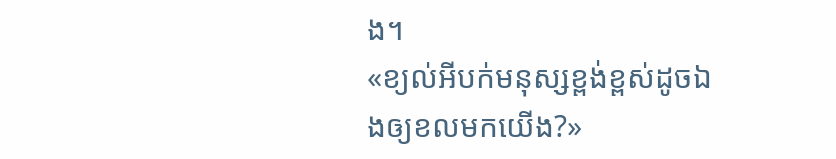ង។
«ខ្យល់អីបក់មនុស្សខ្ពង់ខ្ពស់ដូចឯងឲ្យខលមកយើង?»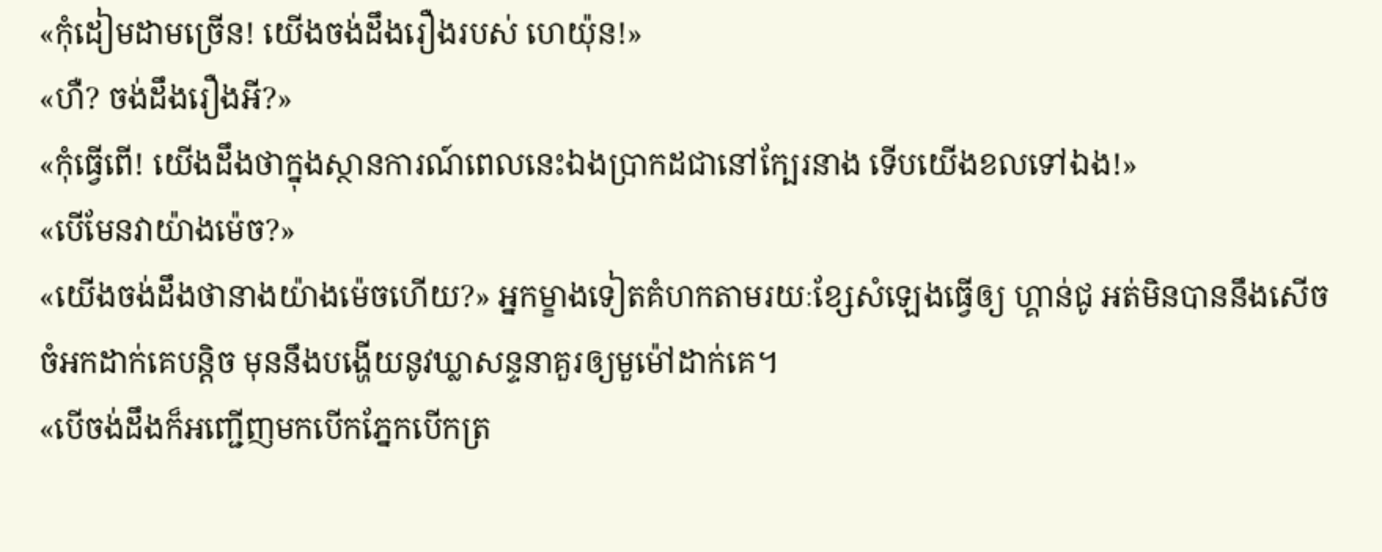«កុំដៀមដាមច្រើន! យើងចង់ដឹងរឿងរបស់ ហេយ៉ុន!»
«ហឺ? ចង់ដឹងរឿងអី?»
«កុំធ្វើពើ! យើងដឹងថាក្នុងស្ថានការណ៍ពេលនេះឯងប្រាកដជានៅក្បែរនាង ទើបយើងខលទៅឯង!»
«បើមែនវាយ៉ាងម៉េច?»
«យើងចង់ដឹងថានាងយ៉ាងម៉េចហើយ?» អ្នកម្ខាងទៀតគំហកតាមរយៈខ្សែសំឡេងធ្វើឲ្យ ហ្គាន់ជូ អត់មិនបាននឹងសើចចំអកដាក់គេបន្តិច មុននឹងបង្ហើយនូវឃ្លាសន្ទនាគួរឲ្យមួម៉ៅដាក់គេ។
«បើចង់ដឹងក៏អញ្ជើញមកបើកភ្នែកបើកត្រ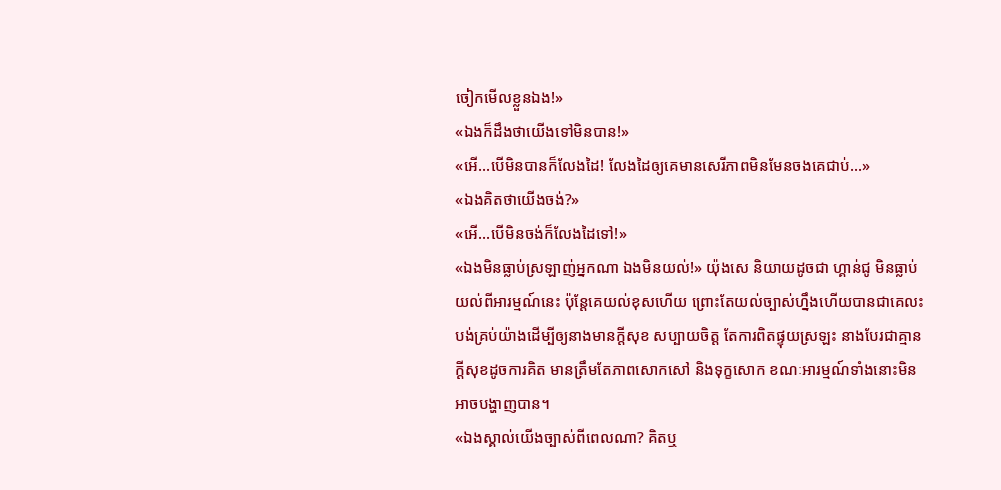ចៀកមើលខ្លួនឯង!»
«ឯងក៏ដឹងថាយើងទៅមិនបាន!»
«អើ...បើមិនបានក៏លែងដៃ! លែងដៃឲ្យគេមានសេរីភាពមិនមែនចងគេជាប់...»
«ឯងគិតថាយើងចង់?»
«អើ...បើមិនចង់ក៏លែងដៃទៅ!»
«ឯងមិនធ្លាប់ស្រឡាញ់អ្នកណា ឯងមិនយល់!» យ៉ុងសេ និយាយដូចជា ហ្គាន់ជូ មិនធ្លាប់យល់ពីអារម្មណ៍នេះ ប៉ុន្តែគេយល់ខុសហើយ ព្រោះតែយល់ច្បាស់ហ្នឹងហើយបានជាគេលះបង់គ្រប់យ៉ាងដើម្បីឲ្យនាងមានក្តីសុខ សប្បាយចិត្ត តែការពិតផ្ទុយស្រឡះ នាងបែរជាគ្មានក្តីសុខដូចការគិត មានត្រឹមតែភាពសោកសៅ និងទុក្ខសោក ខណៈអារម្មណ៍ទាំងនោះមិនអាចបង្ហាញបាន។
«ឯងស្គាល់យើងច្បាស់ពីពេលណា? គិតឬ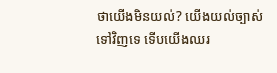ថាយើងមិនយល់? យើងយល់ច្បាស់ទៅវិញទេ ទើបយើងឈរ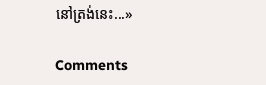នៅត្រង់នេះ...»

Comments